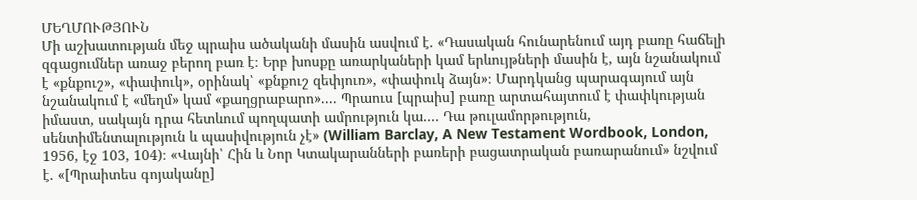ՄԵՂՄՈՒԹՅՈՒՆ
Մի աշխատության մեջ պրաիս ածականի մասին ասվում է. «Դասական հունարենում այդ բառը հաճելի զգացումներ առաջ բերող բառ է։ Երբ խոսքը առարկաների կամ երևույթների մասին է, այն նշանակում է «քնքուշ», «փափուկ», օրինակ՝ «քնքուշ զեփյուռ», «փափուկ ձայն»։ Մարդկանց պարագայում այն նշանակում է «մեղմ» կամ «քաղցրաբարո».... Պրաուս [պրաիս] բառը արտահայտում է փափկության իմաստ, սակայն դրա հետևում պողպատի ամրություն կա.... Դա թուլամորթություն, սենտիմենտալություն և պասիվություն չէ» (William Barclay, A New Testament Wordbook, London, 1956, էջ 103, 104)։ «Վայնի՝ Հին և Նոր Կտակարանների բառերի բացատրական բառարանում» նշվում է. «[Պրաիտես գոյականը]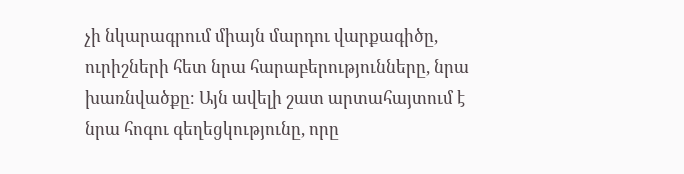չի նկարագրում միայն մարդու վարքագիծը, ուրիշների հետ նրա հարաբերությունները, նրա խառնվածքը։ Այն ավելի շատ արտահայտում է նրա հոգու գեղեցկությունը, որը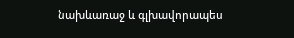նախևառաջ և գլխավորապես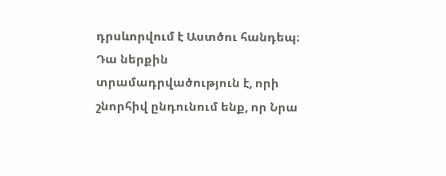դրսևորվում է Աստծու հանդեպ։ Դա ներքին տրամադրվածություն է, որի շնորհիվ ընդունում ենք, որ Նրա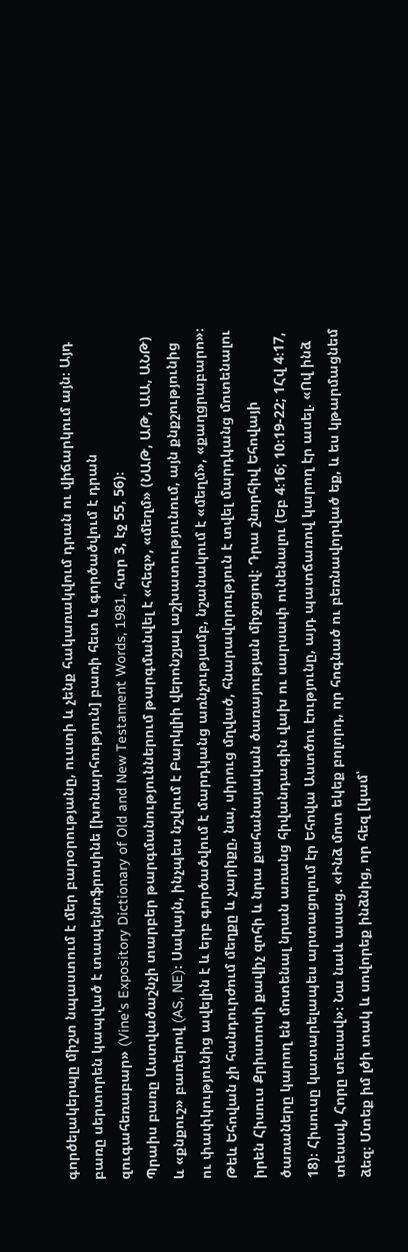գործելակերպը միշտ նպաստում է մեր բարօրությանը, ուստի և չենք հակառակվում դրան ու վիճարկում այն։ Այդ բառը սերտորեն կապված է տապեյնոֆրոսինե [խոնարհություն] բառի հետ և գործածվում է դրան զուգահեռաբար» (Vine’s Expository Dictionary of Old and New Testament Words, 1981, հտր 3, էջ 55, 56)։
Պրաիս բառը Աստվածաշնչի տարբեր թարգմանություններում թարգմանվել է «հեզ», «մեղմ» (ՆԱԹ, ԱԹ, ԱԱ, ԱՆԹ) և «քնքուշ» բառերով (AS, NE)։ Սակայն, ինչպես նշվում է Բարկլիի վերոնշյալ աշխատությունում, այն քնքշությունից ու փափկությունից ավելին է և երբ գործածվում է մարդկանց առնչությամբ, նշանակում է «մեղմ», «քաղցրաբարո»։
Թեև Եհովան չի հանդուրժում մեղքը և չարիքը, նա, սիրուց մղված, հնարավորություն է տվել մարդկանց մոտենալու իրեն Հիսուս Քրիստոսի քավիչ զոհի և նրա քահանայական ծառայության միջոցով։ Դրա շնորհիվ Եհովայի ծառաները կարող են մոտենալ նրան առանց հիվանդագին վախ ու սարսափ ունենալու (Եբ 4։16; 10։19-22; 1Հվ 4։17, 18)։ Հիսուսը կատարելապես արտացոլում էր Եհովա Աստծու էությունը, այդ պատճառով կարող էր ասել. «Ով ինձ տեսավ, Հորը տեսավ»։ Նա նաև ասաց. «Ինձ մոտ եկեք բոլորդ, որ հոգնած ու բեռնավորված եք, և ես կթարմացնեմ ձեզ։ Մտեք իմ լծի տակ և սովորեք ինձնից, որ հեզ [կամ՝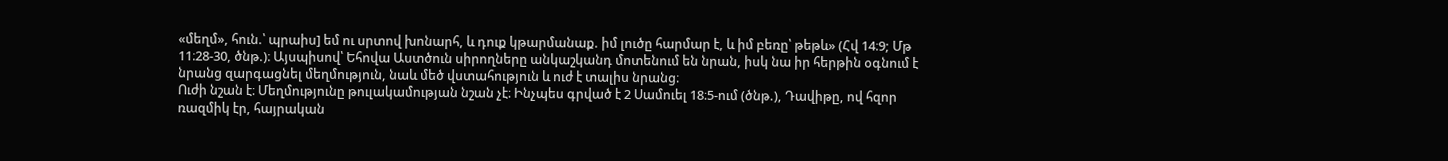«մեղմ», հուն.՝ պրաիս] եմ ու սրտով խոնարհ, և դուք կթարմանաք. իմ լուծը հարմար է, և իմ բեռը՝ թեթև» (Հվ 14։9; Մթ 11։28-30, ծնթ.)։ Այսպիսով՝ Եհովա Աստծուն սիրողները անկաշկանդ մոտենում են նրան, իսկ նա իր հերթին օգնում է նրանց զարգացնել մեղմություն, նաև մեծ վստահություն և ուժ է տալիս նրանց։
Ուժի նշան է։ Մեղմությունը թուլակամության նշան չէ։ Ինչպես գրված է 2 Սամուել 18։5-ում (ծնթ.), Դավիթը, ով հզոր ռազմիկ էր, հայրական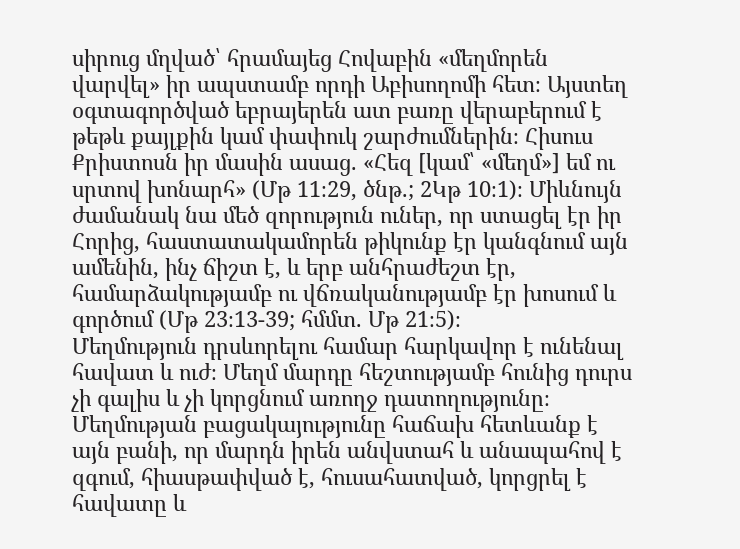սիրուց մղված՝ հրամայեց Հովաբին «մեղմորեն վարվել» իր ապստամբ որդի Աբիսողոմի հետ։ Այստեղ օգտագործված եբրայերեն ատ բառը վերաբերում է թեթև քայլքին կամ փափուկ շարժումներին։ Հիսուս Քրիստոսն իր մասին ասաց. «Հեզ [կամ՝ «մեղմ»] եմ ու սրտով խոնարհ» (Մթ 11։29, ծնթ.; 2Կթ 10։1)։ Միևնույն ժամանակ նա մեծ զորություն ուներ, որ ստացել էր իր Հորից, հաստատակամորեն թիկունք էր կանգնում այն ամենին, ինչ ճիշտ է, և երբ անհրաժեշտ էր, համարձակությամբ ու վճռականությամբ էր խոսում և գործում (Մթ 23։13-39; հմմտ. Մթ 21։5)։
Մեղմություն դրսևորելու համար հարկավոր է ունենալ հավատ և ուժ։ Մեղմ մարդը հեշտությամբ հունից դուրս չի գալիս և չի կորցնում առողջ դատողությունը։ Մեղմության բացակայությունը հաճախ հետևանք է այն բանի, որ մարդն իրեն անվստահ և անապահով է զգում, հիասթափված է, հուսահատված, կորցրել է հավատը և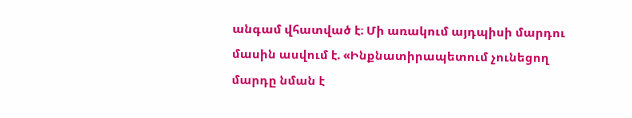անգամ վհատված է։ Մի առակում այդպիսի մարդու մասին ասվում է. «Ինքնատիրապետում չունեցող մարդը նման է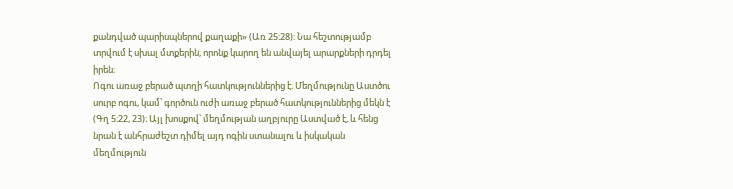քանդված պարիսպներով քաղաքի» (Առ 25։28)։ Նա հեշտությամբ տրվում է սխալ մտքերին, որոնք կարող են անվայել արարքների դրդել իրեն։
Ոգու առաջ բերած պտղի հատկություններից է։ Մեղմությունը Աստծու սուրբ ոգու, կամ՝ գործուն ուժի առաջ բերած հատկություններից մեկն է (Գղ 5։22, 23)։ Այլ խոսքով՝ մեղմության աղբյուրը Աստված է, և հենց նրան է անհրաժեշտ դիմել այդ ոգին ստանալու և իսկական մեղմություն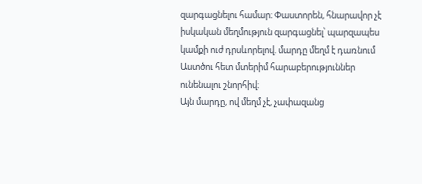զարգացնելու համար։ Փաստորեն, հնարավոր չէ իսկական մեղմություն զարգացնել՝ պարզապես կամքի ուժ դրսևորելով. մարդը մեղմ է դառնում Աստծու հետ մտերիմ հարաբերություններ ունենալու շնորհիվ։
Այն մարդը, ով մեղմ չէ, չափազանց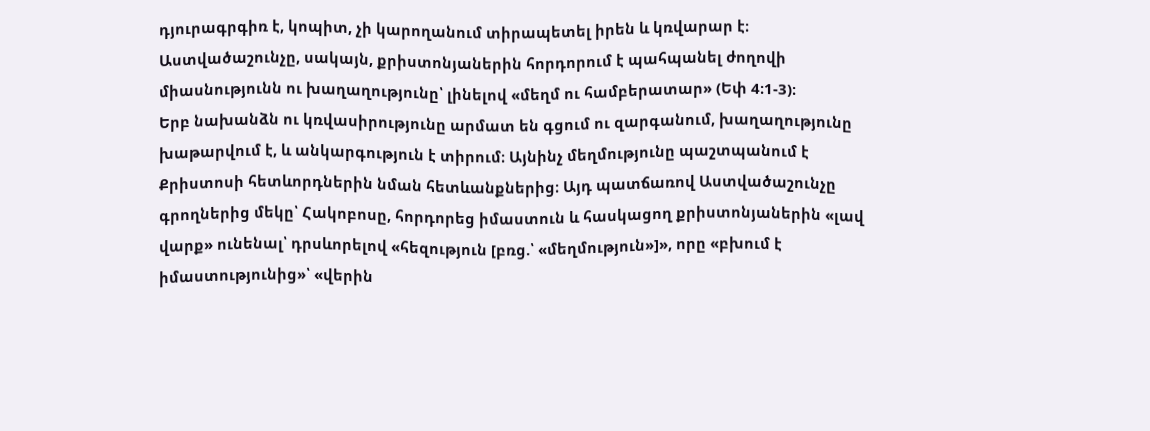դյուրագրգիռ է, կոպիտ, չի կարողանում տիրապետել իրեն և կռվարար է։ Աստվածաշունչը, սակայն, քրիստոնյաներին հորդորում է պահպանել ժողովի միասնությունն ու խաղաղությունը՝ լինելով «մեղմ ու համբերատար» (Եփ 4։1-3)։
Երբ նախանձն ու կռվասիրությունը արմատ են գցում ու զարգանում, խաղաղությունը խաթարվում է, և անկարգություն է տիրում։ Այնինչ մեղմությունը պաշտպանում է Քրիստոսի հետևորդներին նման հետևանքներից։ Այդ պատճառով Աստվածաշունչը գրողներից մեկը՝ Հակոբոսը, հորդորեց իմաստուն և հասկացող քրիստոնյաներին «լավ վարք» ունենալ՝ դրսևորելով «հեզություն [բռց.՝ «մեղմություն»]», որը «բխում է իմաստությունից»՝ «վերին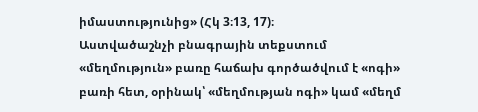իմաստությունից» (Հկ 3։13, 17)։
Աստվածաշնչի բնագրային տեքստում «մեղմություն» բառը հաճախ գործածվում է «ոգի» բառի հետ, օրինակ՝ «մեղմության ոգի» կամ «մեղմ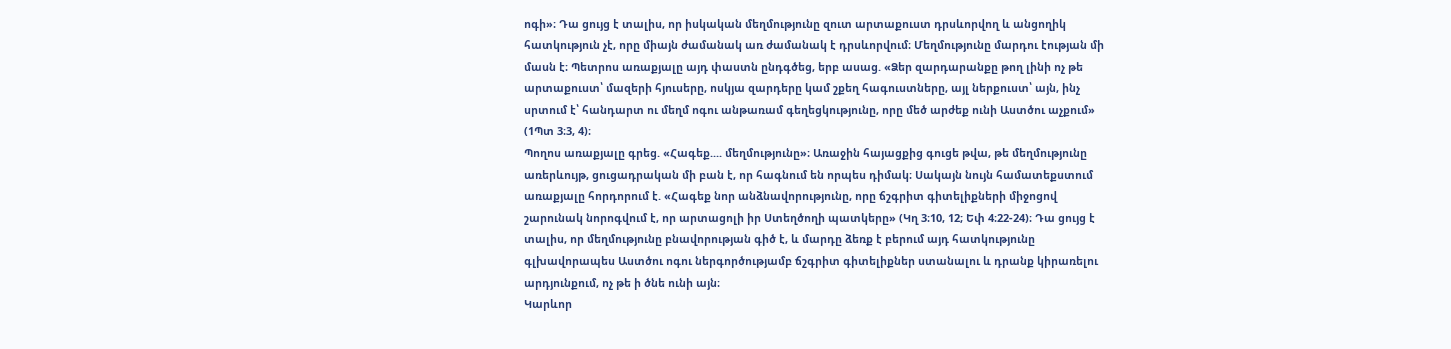ոգի»։ Դա ցույց է տալիս, որ իսկական մեղմությունը զուտ արտաքուստ դրսևորվող և անցողիկ հատկություն չէ, որը միայն ժամանակ առ ժամանակ է դրսևորվում։ Մեղմությունը մարդու էության մի մասն է։ Պետրոս առաքյալը այդ փաստն ընդգծեց, երբ ասաց. «Ձեր զարդարանքը թող լինի ոչ թե արտաքուստ՝ մազերի հյուսերը, ոսկյա զարդերը կամ շքեղ հագուստները, այլ ներքուստ՝ այն, ինչ սրտում է՝ հանդարտ ու մեղմ ոգու անթառամ գեղեցկությունը, որը մեծ արժեք ունի Աստծու աչքում» (1Պտ 3։3, 4)։
Պողոս առաքյալը գրեց. «Հագեք.... մեղմությունը»։ Առաջին հայացքից գուցե թվա, թե մեղմությունը առերևույթ, ցուցադրական մի բան է, որ հագնում են որպես դիմակ։ Սակայն նույն համատեքստում առաքյալը հորդորում է. «Հագեք նոր անձնավորությունը, որը ճշգրիտ գիտելիքների միջոցով շարունակ նորոգվում է, որ արտացոլի իր Ստեղծողի պատկերը» (Կղ 3։10, 12; Եփ 4։22-24)։ Դա ցույց է տալիս, որ մեղմությունը բնավորության գիծ է, և մարդը ձեռք է բերում այդ հատկությունը գլխավորապես Աստծու ոգու ներգործությամբ ճշգրիտ գիտելիքներ ստանալու և դրանք կիրառելու արդյունքում, ոչ թե ի ծնե ունի այն։
Կարևոր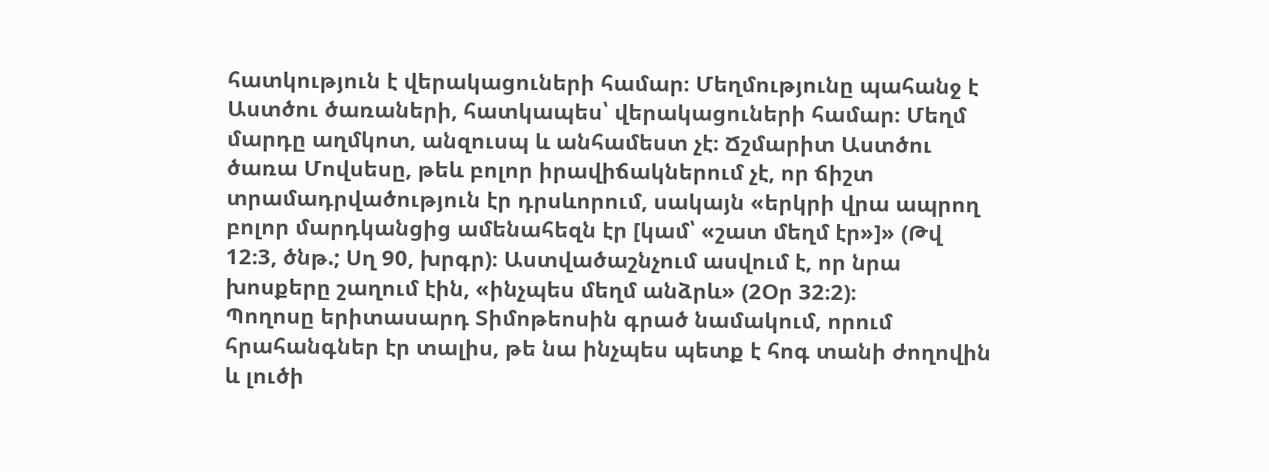հատկություն է վերակացուների համար։ Մեղմությունը պահանջ է Աստծու ծառաների, հատկապես՝ վերակացուների համար։ Մեղմ մարդը աղմկոտ, անզուսպ և անհամեստ չէ։ Ճշմարիտ Աստծու ծառա Մովսեսը, թեև բոլոր իրավիճակներում չէ, որ ճիշտ տրամադրվածություն էր դրսևորում, սակայն «երկրի վրա ապրող բոլոր մարդկանցից ամենահեզն էր [կամ՝ «շատ մեղմ էր»]» (Թվ 12։3, ծնթ.; Սղ 90, խրգր)։ Աստվածաշնչում ասվում է, որ նրա խոսքերը շաղում էին, «ինչպես մեղմ անձրև» (2Օր 32։2)։
Պողոսը երիտասարդ Տիմոթեոսին գրած նամակում, որում հրահանգներ էր տալիս, թե նա ինչպես պետք է հոգ տանի ժողովին և լուծի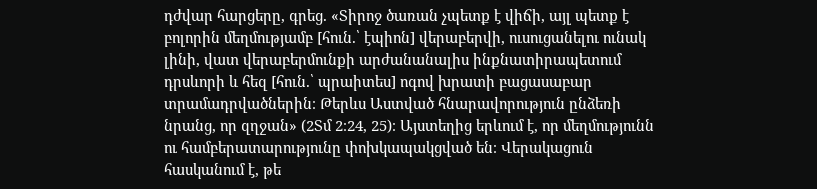դժվար հարցերը, գրեց. «Տիրոջ ծառան չպետք է վիճի, այլ պետք է բոլորին մեղմությամբ [հուն.՝ էպիոն] վերաբերվի, ուսուցանելու ունակ լինի, վատ վերաբերմունքի արժանանալիս ինքնատիրապետում դրսևորի և հեզ [հուն.՝ պրաիտես] ոգով խրատի բացասաբար տրամադրվածներին։ Թերևս Աստված հնարավորություն ընձեռի նրանց, որ զղջան» (2Տմ 2։24, 25)։ Այստեղից երևում է, որ մեղմությունն ու համբերատարությունը փոխկապակցված են։ Վերակացուն հասկանում է, թե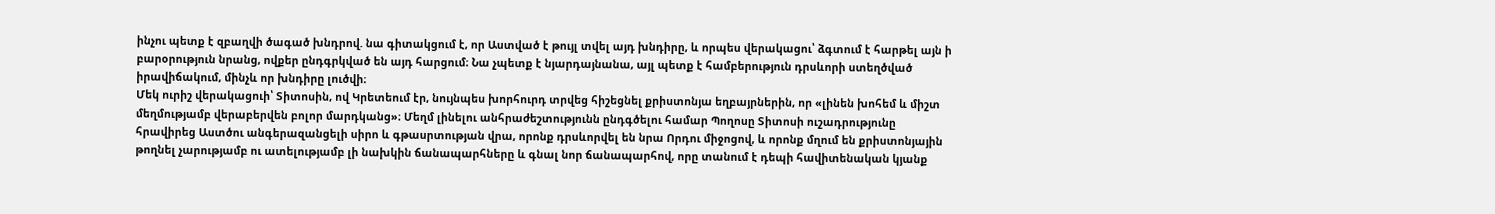ինչու պետք է զբաղվի ծագած խնդրով. նա գիտակցում է, որ Աստված է թույլ տվել այդ խնդիրը, և որպես վերակացու՝ ձգտում է հարթել այն ի բարօրություն նրանց, ովքեր ընդգրկված են այդ հարցում։ Նա չպետք է նյարդայնանա, այլ պետք է համբերություն դրսևորի ստեղծված իրավիճակում, մինչև որ խնդիրը լուծվի։
Մեկ ուրիշ վերակացուի՝ Տիտոսին, ով Կրետեում էր, նույնպես խորհուրդ տրվեց հիշեցնել քրիստոնյա եղբայրներին, որ «լինեն խոհեմ և միշտ մեղմությամբ վերաբերվեն բոլոր մարդկանց»։ Մեղմ լինելու անհրաժեշտությունն ընդգծելու համար Պողոսը Տիտոսի ուշադրությունը հրավիրեց Աստծու անգերազանցելի սիրո և գթասրտության վրա, որոնք դրսևորվել են նրա Որդու միջոցով, և որոնք մղում են քրիստոնյային թողնել չարությամբ ու ատելությամբ լի նախկին ճանապարհները և գնալ նոր ճանապարհով, որը տանում է դեպի հավիտենական կյանք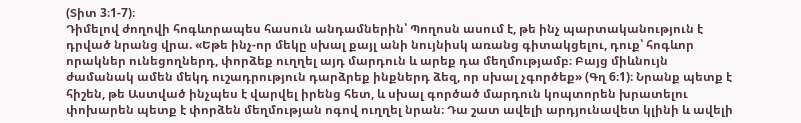(Տիտ 3։1-7)։
Դիմելով ժողովի հոգևորապես հասուն անդամներին՝ Պողոսն ասում է, թե ինչ պարտականություն է դրված նրանց վրա. «Եթե ինչ-որ մեկը սխալ քայլ անի նույնիսկ առանց գիտակցելու, դուք՝ հոգևոր որակներ ունեցողներդ, փորձեք ուղղել այդ մարդուն և արեք դա մեղմությամբ։ Բայց միևնույն ժամանակ ամեն մեկդ ուշադրություն դարձրեք ինքներդ ձեզ, որ սխալ չգործեք» (Գղ 6։1)։ Նրանք պետք է հիշեն, թե Աստված ինչպես է վարվել իրենց հետ, և սխալ գործած մարդուն կոպտորեն խրատելու փոխարեն պետք է փորձեն մեղմության ոգով ուղղել նրան։ Դա շատ ավելի արդյունավետ կլինի և ավելի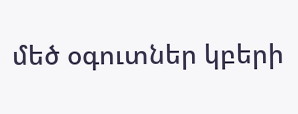մեծ օգուտներ կբերի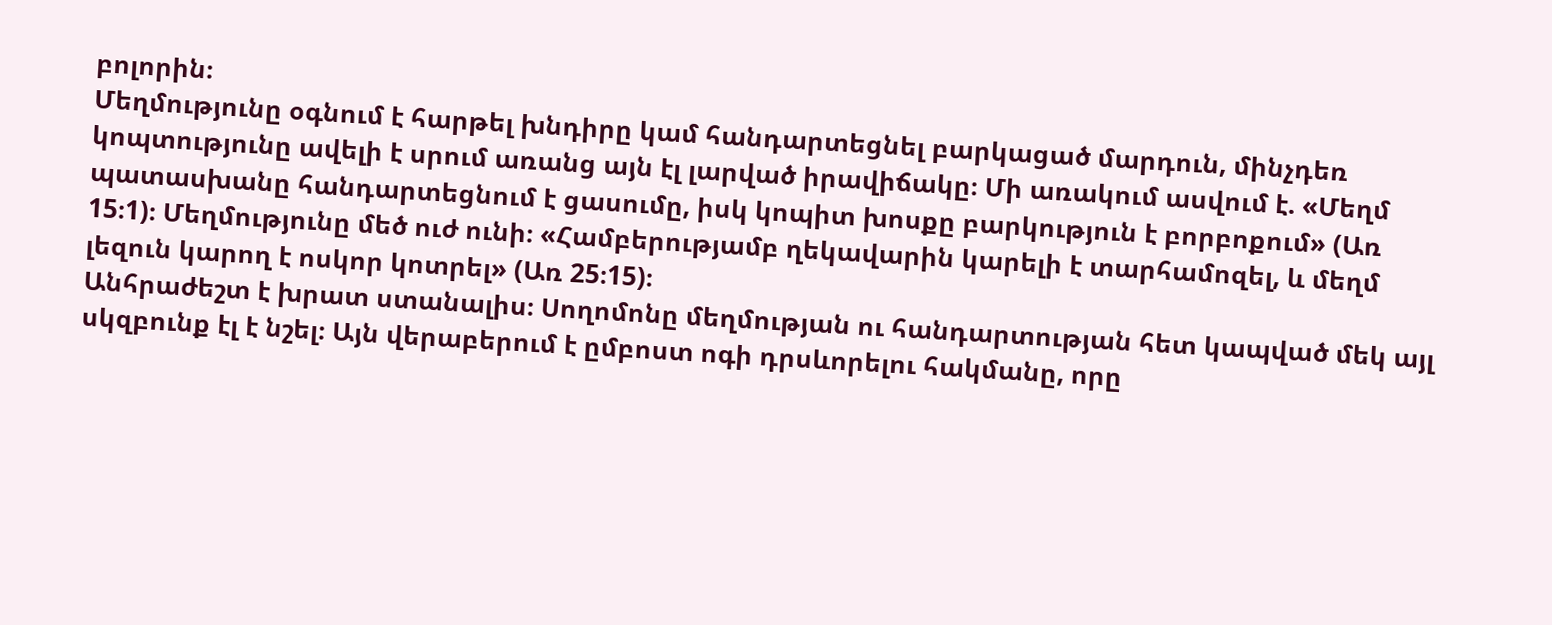բոլորին։
Մեղմությունը օգնում է հարթել խնդիրը կամ հանդարտեցնել բարկացած մարդուն, մինչդեռ կոպտությունը ավելի է սրում առանց այն էլ լարված իրավիճակը։ Մի առակում ասվում է. «Մեղմ պատասխանը հանդարտեցնում է ցասումը, իսկ կոպիտ խոսքը բարկություն է բորբոքում» (Առ 15։1)։ Մեղմությունը մեծ ուժ ունի։ «Համբերությամբ ղեկավարին կարելի է տարհամոզել, և մեղմ լեզուն կարող է ոսկոր կոտրել» (Առ 25։15)։
Անհրաժեշտ է խրատ ստանալիս։ Սողոմոնը մեղմության ու հանդարտության հետ կապված մեկ այլ սկզբունք էլ է նշել։ Այն վերաբերում է ըմբոստ ոգի դրսևորելու հակմանը, որը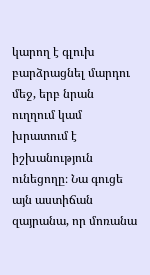կարող է գլուխ բարձրացնել մարդու մեջ, երբ նրան ուղղում կամ խրատում է իշխանություն ունեցողը։ Նա գուցե այն աստիճան զայրանա, որ մոռանա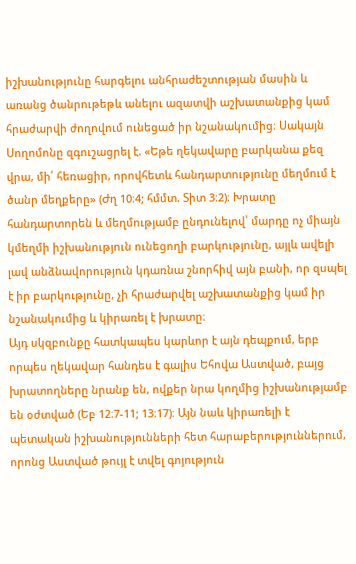իշխանությունը հարգելու անհրաժեշտության մասին և առանց ծանրութեթև անելու ազատվի աշխատանքից կամ հրաժարվի ժողովում ունեցած իր նշանակումից։ Սակայն Սողոմոնը զգուշացրել է. «Եթե ղեկավարը բարկանա քեզ վրա, մի՛ հեռացիր, որովհետև հանդարտությունը մեղմում է ծանր մեղքերը» (Ժղ 10։4; հմմտ. Տիտ 3։2)։ Խրատը հանդարտորեն և մեղմությամբ ընդունելով՝ մարդը ոչ միայն կմեղմի իշխանություն ունեցողի բարկությունը, այլև ավելի լավ անձնավորություն կդառնա շնորհիվ այն բանի, որ զսպել է իր բարկությունը, չի հրաժարվել աշխատանքից կամ իր նշանակումից և կիրառել է խրատը։
Այդ սկզբունքը հատկապես կարևոր է այն դեպքում, երբ որպես ղեկավար հանդես է գալիս Եհովա Աստված, բայց խրատողները նրանք են, ովքեր նրա կողմից իշխանությամբ են օժտված (Եբ 12։7-11; 13։17)։ Այն նաև կիրառելի է պետական իշխանությունների հետ հարաբերություններում, որոնց Աստված թույլ է տվել գոյություն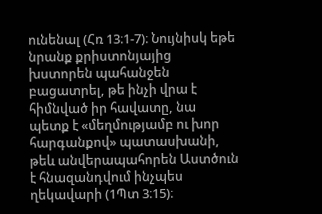ունենալ (Հռ 13։1-7)։ Նույնիսկ եթե նրանք քրիստոնյայից խստորեն պահանջեն բացատրել, թե ինչի վրա է հիմնված իր հավատը, նա պետք է «մեղմությամբ ու խոր հարգանքով» պատասխանի, թեև անվերապահորեն Աստծուն է հնազանդվում ինչպես ղեկավարի (1Պտ 3։15)։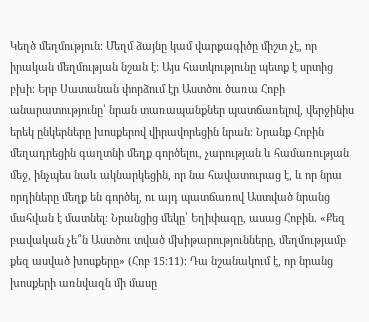Կեղծ մեղմություն։ Մեղմ ձայնը կամ վարքագիծը միշտ չէ, որ իրական մեղմության նշան է։ Այս հատկությունը պետք է սրտից բխի։ Երբ Սատանան փորձում էր Աստծու ծառա Հոբի անարատությունը՝ նրան տառապանքներ պատճառելով, վերջինիս երեկ ընկերները խոսքերով վիրավորեցին նրան։ Նրանք Հոբին մեղադրեցին գաղտնի մեղք գործելու, չարության և համառության մեջ, ինչպես նաև ակնարկեցին, որ նա հավատուրաց է, և որ նրա որդիները մեղք են գործել, ու այդ պատճառով Աստված նրանց մահվան է մատնել։ Նրանցից մեկը՝ Եղիփազը, ասաց Հոբին. «Քեզ բավական չե՞ն Աստծու տված մխիթարությունները, մեղմությամբ քեզ ասված խոսքերը» (Հոբ 15։11)։ Դա նշանակում է, որ նրանց խոսքերի առնվազն մի մասը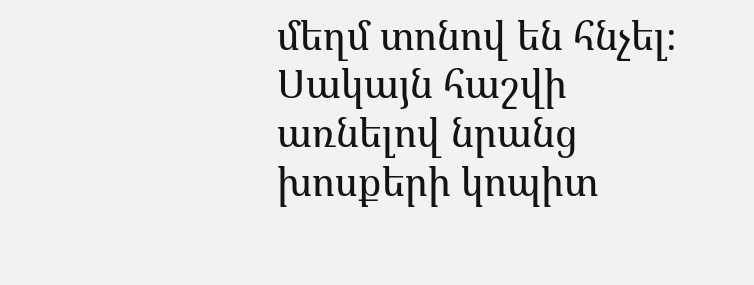մեղմ տոնով են հնչել։ Սակայն հաշվի առնելով նրանց խոսքերի կոպիտ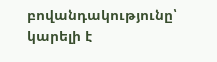բովանդակությունը՝ կարելի է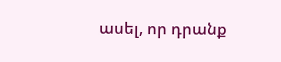ասել, որ դրանք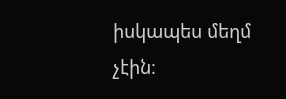իսկապես մեղմ չէին։